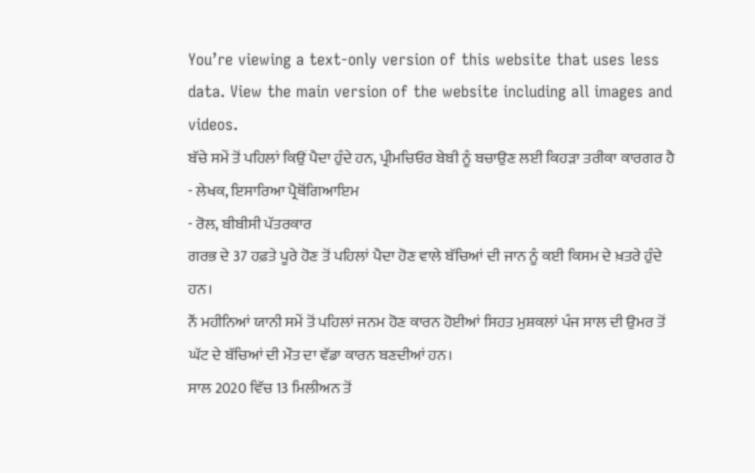You’re viewing a text-only version of this website that uses less data. View the main version of the website including all images and videos.
ਬੱਚੇ ਸਮੇਂ ਤੋਂ ਪਹਿਲਾਂ ਕਿਉਂ ਪੈਦਾ ਹੁੰਦੇ ਹਨ, ਪ੍ਰੀਮਚਿਓਰ ਬੇਬੀ ਨੂੰ ਬਚਾਉਣ ਲਈ ਕਿਹੜਾ ਤਰੀਕਾ ਕਾਰਗਰ ਹੈ
- ਲੇਖਕ, ਇਸਾਰਿਆ ਪ੍ਰੈਥੋਂਗਿਆਇਮ
- ਰੋਲ, ਬੀਬੀਸੀ ਪੱਤਰਕਾਰ
ਗਰਭ ਦੇ 37 ਹਫ਼ਤੇ ਪੂਰੇ ਹੋਣ ਤੋਂ ਪਹਿਲਾਂ ਪੈਦਾ ਹੋਣ ਵਾਲੇ ਬੱਚਿਆਂ ਦੀ ਜਾਨ ਨੂੰ ਕਈ ਕਿਸਮ ਦੇ ਖ਼ਤਰੇ ਹੁੰਦੇ ਹਨ।
ਨੌਂ ਮਹੀਨਿਆਂ ਯਾਨੀ ਸਮੇਂ ਤੋਂ ਪਹਿਲਾਂ ਜਨਮ ਹੋਣ ਕਾਰਨ ਹੋਈਆਂ ਸਿਹਤ ਮੁਸ਼ਕਲਾਂ ਪੰਜ ਸਾਲ ਦੀ ਉਮਰ ਤੋਂ ਘੱਟ ਦੇ ਬੱਚਿਆਂ ਦੀ ਮੌਤ ਦਾ ਵੱਡਾ ਕਾਰਨ ਬਣਦੀਆਂ ਹਨ।
ਸਾਲ 2020 ਵਿੱਚ 13 ਮਿਲੀਅਨ ਤੋਂ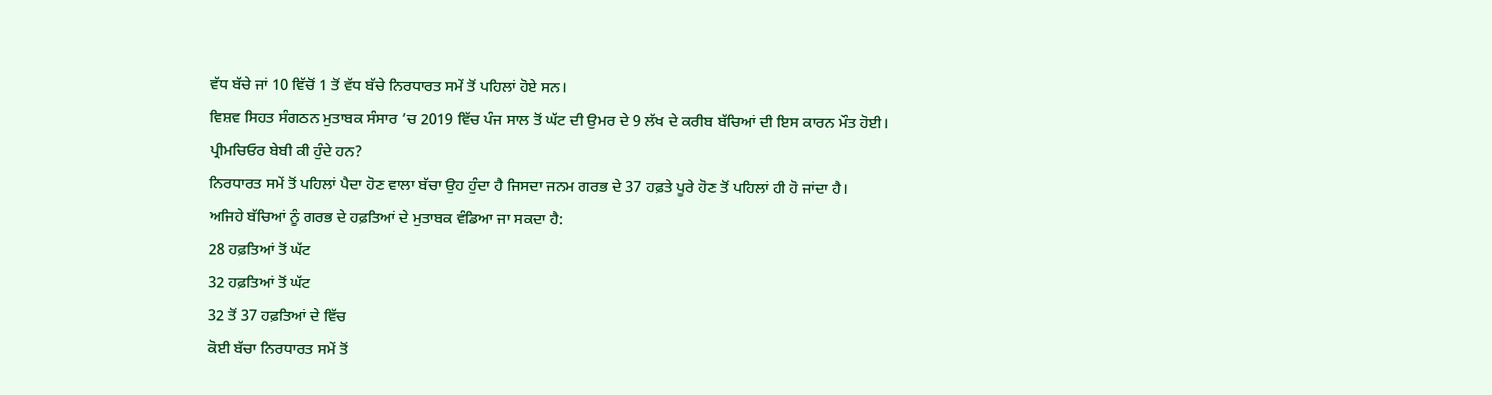ਵੱਧ ਬੱਚੇ ਜਾਂ 10 ਵਿੱਚੋਂ 1 ਤੋਂ ਵੱਧ ਬੱਚੇ ਨਿਰਧਾਰਤ ਸਮੇਂ ਤੋਂ ਪਹਿਲਾਂ ਹੋਏ ਸਨ।
ਵਿਸ਼ਵ ਸਿਹਤ ਸੰਗਠਨ ਮੁਤਾਬਕ ਸੰਸਾਰ ’ਚ 2019 ਵਿੱਚ ਪੰਜ ਸਾਲ ਤੋਂ ਘੱਟ ਦੀ ਉਮਰ ਦੇ 9 ਲੱਖ ਦੇ ਕਰੀਬ ਬੱਚਿਆਂ ਦੀ ਇਸ ਕਾਰਨ ਮੌਤ ਹੋਈ।
ਪ੍ਰੀਮਚਿਓਰ ਬੇਬੀ ਕੀ ਹੁੰਦੇ ਹਨ?
ਨਿਰਧਾਰਤ ਸਮੇਂ ਤੋਂ ਪਹਿਲਾਂ ਪੈਦਾ ਹੋਣ ਵਾਲਾ ਬੱਚਾ ਉਹ ਹੁੰਦਾ ਹੈ ਜਿਸਦਾ ਜਨਮ ਗਰਭ ਦੇ 37 ਹਫ਼ਤੇ ਪੂਰੇ ਹੋਣ ਤੋਂ ਪਹਿਲਾਂ ਹੀ ਹੋ ਜਾਂਦਾ ਹੈ।
ਅਜਿਹੇ ਬੱਚਿਆਂ ਨੂੰ ਗਰਭ ਦੇ ਹਫ਼ਤਿਆਂ ਦੇ ਮੁਤਾਬਕ ਵੰਡਿਆ ਜਾ ਸਕਦਾ ਹੈ:
28 ਹਫ਼ਤਿਆਂ ਤੋਂ ਘੱਟ
32 ਹਫ਼ਤਿਆਂ ਤੋਂ ਘੱਟ
32 ਤੋਂ 37 ਹਫ਼ਤਿਆਂ ਦੇ ਵਿੱਚ
ਕੋਈ ਬੱਚਾ ਨਿਰਧਾਰਤ ਸਮੇਂ ਤੋਂ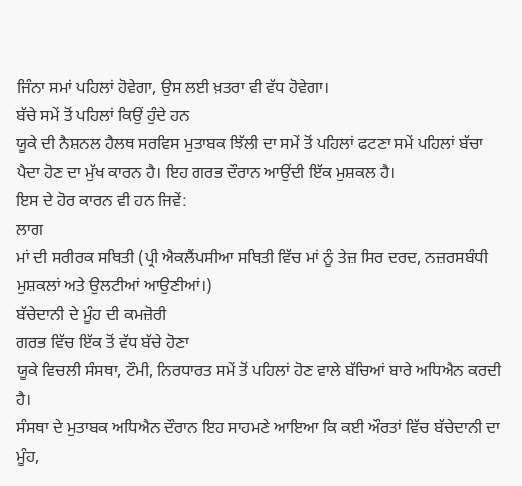ਜਿੰਨਾ ਸਮਾਂ ਪਹਿਲਾਂ ਹੋਵੇਗਾ, ਉਸ ਲਈ ਖ਼ਤਰਾ ਵੀ ਵੱਧ ਹੋਵੇਗਾ।
ਬੱਚੇ ਸਮੇਂ ਤੋਂ ਪਹਿਲਾਂ ਕਿਉਂ ਹੁੰਦੇ ਹਨ
ਯੂਕੇ ਦੀ ਨੈਸ਼ਨਲ ਹੈਲਥ ਸਰਵਿਸ ਮੁਤਾਬਕ ਝਿੱਲੀ ਦਾ ਸਮੇਂ ਤੋਂ ਪਹਿਲਾਂ ਫਟਣਾ ਸਮੇਂ ਪਹਿਲਾਂ ਬੱਚਾ ਪੈਦਾ ਹੋਣ ਦਾ ਮੁੱਖ ਕਾਰਨ ਹੈ। ਇਹ ਗਰਭ ਦੌਰਾਨ ਆਉਂਦੀ ਇੱਕ ਮੁਸ਼ਕਲ ਹੈ।
ਇਸ ਦੇ ਹੋਰ ਕਾਰਨ ਵੀ ਹਨ ਜਿਵੇਂ:
ਲਾਗ
ਮਾਂ ਦੀ ਸਰੀਰਕ ਸਥਿਤੀ (ਪ੍ਰੀ ਐਕਲੈਂਪਸੀਆ ਸਥਿਤੀ ਵਿੱਚ ਮਾਂ ਨੂੰ ਤੇਜ਼ ਸਿਰ ਦਰਦ, ਨਜ਼ਰਸਬੰਧੀ ਮੁਸ਼ਕਲਾਂ ਅਤੇ ਉਲਟੀਆਂ ਆਉਣੀਆਂ।)
ਬੱਚੇਦਾਨੀ ਦੇ ਮੂੰਹ ਦੀ ਕਮਜ਼ੋਰੀ
ਗਰਭ ਵਿੱਚ ਇੱਕ ਤੋਂ ਵੱਧ ਬੱਚੇ ਹੋਣਾ
ਯੂਕੇ ਵਿਚਲੀ ਸੰਸਥਾ, ਟੌਮੀ, ਨਿਰਧਾਰਤ ਸਮੇਂ ਤੋਂ ਪਹਿਲਾਂ ਹੋਣ ਵਾਲੇ ਬੱਚਿਆਂ ਬਾਰੇ ਅਧਿਐਨ ਕਰਦੀ ਹੈ।
ਸੰਸਥਾ ਦੇ ਮੁਤਾਬਕ ਅਧਿਐਨ ਦੌਰਾਨ ਇਹ ਸਾਹਮਣੇ ਆਇਆ ਕਿ ਕਈ ਔਰਤਾਂ ਵਿੱਚ ਬੱਚੇਦਾਨੀ ਦਾ ਮੂੰਹ,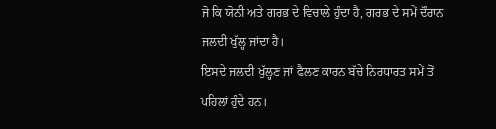ਜੋ ਕਿ ਯੋਨੀ ਅਤੇ ਗਰਭ ਦੇ ਵਿਚਾਲੇ ਹੁੰਦਾ ਹੈ, ਗਰਭ ਦੇ ਸਮੇਂ ਦੌਰਾਨ ਜਲਦੀ ਖੁੱਲ੍ਹ ਜਾਂਦਾ ਹੈ।
ਇਸਦੇ ਜਲਦੀ ਖੁੱਲ੍ਹਣ ਜਾਂ ਫੈਲਣ ਕਾਰਨ ਬੱਚੇ ਨਿਰਧਾਰਤ ਸਮੇਂ ਤੋਂ ਪਹਿਲਾਂ ਹੁੰਦੇ ਹਨ।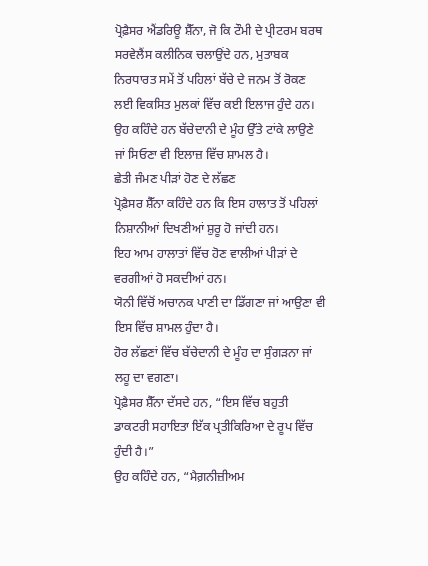ਪ੍ਰੋਫ਼ੈਸਰ ਐਂਡਰਿਊ ਸ਼ੈੱਨਾ, ਜੋ ਕਿ ਟੌਮੀ ਦੇ ਪ੍ਰੀਟਰਮ ਬਰਥ ਸਰਵੇਲੈਂਸ ਕਲੀਨਿਕ ਚਲਾਉਂਦੇ ਹਨ, ਮੁਤਾਬਕ ਨਿਰਧਾਰਤ ਸਮੇਂ ਤੋਂ ਪਹਿਲਾਂ ਬੱਚੇ ਦੇ ਜਨਮ ਤੋਂ ਰੋਕਣ ਲਈ ਵਿਕਸਿਤ ਮੁਲਕਾਂ ਵਿੱਚ ਕਈ ਇਲਾਜ ਹੁੰਦੇ ਹਨ।
ਉਹ ਕਹਿੰਦੇ ਹਨ ਬੱਚੇਦਾਨੀ ਦੇ ਮੂੰਹ ਉੱਤੇ ਟਾਂਕੇ ਲਾਉਣੇ ਜਾਂ ਸਿਓਣਾ ਵੀ ਇਲਾਜ਼ ਵਿੱਚ ਸ਼ਾਮਲ ਹੈ।
ਛੇਤੀ ਜੰਮਣ ਪੀੜਾਂ ਹੋਣ ਦੇ ਲੱਛਣ
ਪ੍ਰੋਫ਼ੈਸਰ ਸ਼ੈੱਨਾ ਕਹਿੰਦੇ ਹਨ ਕਿ ਇਸ ਹਾਲਾਤ ਤੋਂ ਪਹਿਲਾਂ ਨਿਸ਼ਾਨੀਆਂ ਦਿਖਣੀਆਂ ਸ਼ੁਰੂ ਹੋ ਜਾਂਦੀ ਹਨ।
ਇਹ ਆਮ ਹਾਲਾਤਾਂ ਵਿੱਚ ਹੋਣ ਵਾਲੀਆਂ ਪੀੜਾਂ ਦੇ ਵਰਗੀਆਂ ਹੋ ਸਕਦੀਆਂ ਹਨ।
ਯੋਨੀ ਵਿੱਚੋਂ ਅਚਾਨਕ ਪਾਣੀ ਦਾ ਡਿੱਗਣਾ ਜਾਂ ਆਉਣਾ ਵੀ ਇਸ ਵਿੱਚ ਸ਼ਾਮਲ ਹੁੰਦਾ ਹੈ।
ਹੋਰ ਲੱਛਣਾਂ ਵਿੱਚ ਬੱਚੇਦਾਨੀ ਦੇ ਮੂੰਹ ਦਾ ਸੁੰਗੜਨਾ ਜਾਂ ਲਹੂ ਦਾ ਵਗਣਾ।
ਪ੍ਰੋਫ਼ੈਸਰ ਸ਼ੈੱਨਾ ਦੱਸਦੇ ਹਨ, “ਇਸ ਵਿੱਚ ਬਹੁਤੀ ਡਾਕਟਰੀ ਸਹਾਇਤਾ ਇੱਕ ਪ੍ਰਤੀਕਿਰਿਆ ਦੇ ਰੂਪ ਵਿੱਚ ਹੁੰਦੀ ਹੈ।”
ਉਹ ਕਹਿੰਦੇ ਹਨ, “ਮੈਗ਼ਨੀਜ਼ੀਅਮ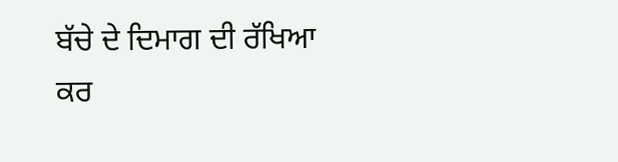ਬੱਚੇ ਦੇ ਦਿਮਾਗ ਦੀ ਰੱਖਿਆ ਕਰ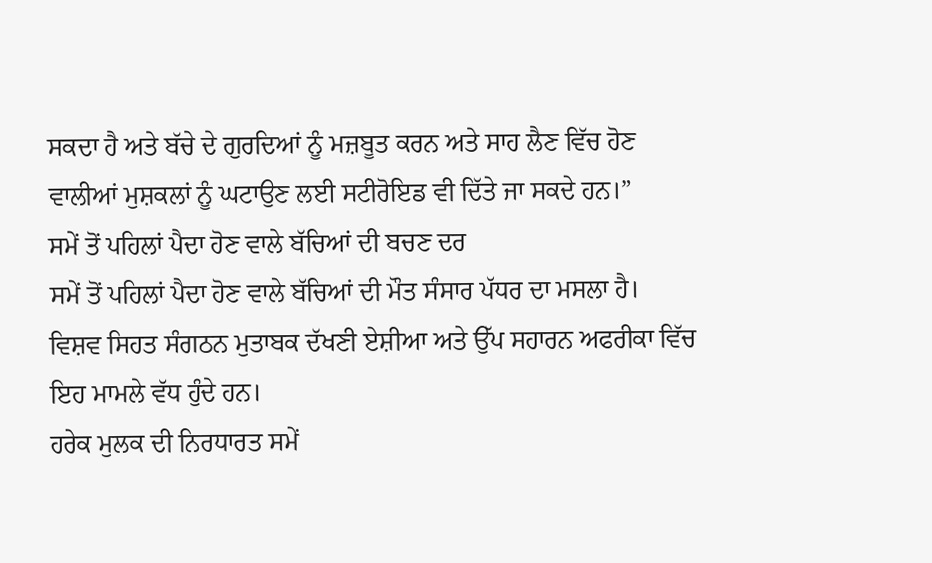ਸਕਦਾ ਹੈ ਅਤੇ ਬੱਚੇ ਦੇ ਗੁਰਦਿਆਂ ਨੂੰ ਮਜ਼ਬੂਤ ਕਰਨ ਅਤੇ ਸਾਹ ਲੈਣ ਵਿੱਚ ਹੋਣ ਵਾਲੀਆਂ ਮੁਸ਼ਕਲਾਂ ਨੂੰ ਘਟਾਉਣ ਲਈ ਸਟੀਰੋਇਡ ਵੀ ਦਿੱਤੇ ਜਾ ਸਕਦੇ ਹਨ।”
ਸਮੇਂ ਤੋਂ ਪਹਿਲਾਂ ਪੈਦਾ ਹੋਣ ਵਾਲੇ ਬੱਚਿਆਂ ਦੀ ਬਚਣ ਦਰ
ਸਮੇਂ ਤੋਂ ਪਹਿਲਾਂ ਪੈਦਾ ਹੋਣ ਵਾਲੇ ਬੱਚਿਆਂ ਦੀ ਮੌਤ ਸੰਸਾਰ ਪੱਧਰ ਦਾ ਮਸਲਾ ਹੈ।
ਵਿਸ਼ਵ ਸਿਹਤ ਸੰਗਠਨ ਮੁਤਾਬਕ ਦੱਖਣੀ ਏਸ਼ੀਆ ਅਤੇ ਉੱਪ ਸਹਾਰਨ ਅਫਰੀਕਾ ਵਿੱਚ ਇਹ ਮਾਮਲੇ ਵੱਧ ਹੁੰਦੇ ਹਨ।
ਹਰੇਕ ਮੁਲਕ ਦੀ ਨਿਰਧਾਰਤ ਸਮੇਂ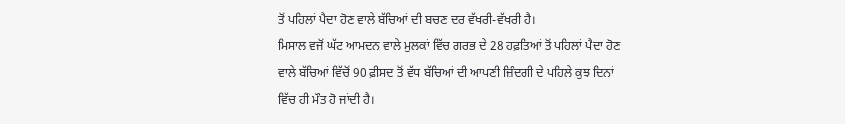ਤੋਂ ਪਹਿਲਾਂ ਪੈਦਾ ਹੋਣ ਵਾਲੇ ਬੱਚਿਆਂ ਦੀ ਬਚਣ ਦਰ ਵੱਖਰੀ-ਵੱਖਰੀ ਹੈ।
ਮਿਸਾਲ ਵਜੋਂ ਘੱਟ ਆਮਦਨ ਵਾਲੇ ਮੁਲਕਾਂ ਵਿੱਚ ਗਰਭ ਦੇ 28 ਹਫ਼ਤਿਆਂ ਤੋਂ ਪਹਿਲਾਂ ਪੈਦਾ ਹੋਣ ਵਾਲੇ ਬੱਚਿਆਂ ਵਿੱਚੋਂ 90 ਫ਼ੀਸਦ ਤੋਂ ਵੱਧ ਬੱਚਿਆਂ ਦੀ ਆਪਣੀ ਜ਼ਿੰਦਗੀ ਦੇ ਪਹਿਲੇ ਕੁਝ ਦਿਨਾਂ ਵਿੱਚ ਹੀ ਮੌਤ ਹੋ ਜਾਂਦੀ ਹੈ।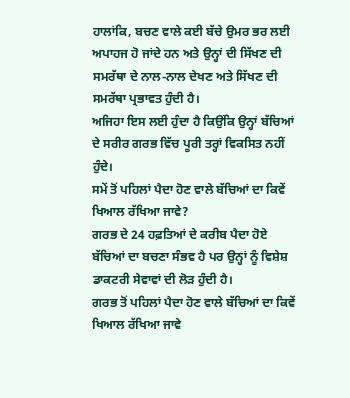ਹਾਲਾਂਕਿ, ਬਚਣ ਵਾਲੇ ਕਈ ਬੱਚੇ ਉਮਰ ਭਰ ਲਈ ਅਪਾਹਜ ਹੋ ਜਾਂਦੇ ਹਨ ਅਤੇ ਉਨ੍ਹਾਂ ਦੀ ਸਿੱਖਣ ਦੀ ਸਮਰੱਥਾ ਦੇ ਨਾਲ-ਨਾਲ ਦੇਖਣ ਅਤੇ ਸਿੱਖਣ ਦੀ ਸਮਰੱਥਾ ਪ੍ਰਭਾਵਤ ਹੁੰਦੀ ਹੈ।
ਅਜਿਹਾ ਇਸ ਲਈ ਹੁੰਦਾ ਹੈ ਕਿਉਂਕਿ ਉਨ੍ਹਾਂ ਬੱਚਿਆਂ ਦੇ ਸਰੀਰ ਗਰਭ ਵਿੱਚ ਪੂਰੀ ਤਰ੍ਹਾਂ ਵਿਕਸਿਤ ਨਹੀਂ ਹੁੰਦੇ।
ਸਮੇਂ ਤੋਂ ਪਹਿਲਾਂ ਪੈਦਾ ਹੋਣ ਵਾਲੇ ਬੱਚਿਆਂ ਦਾ ਕਿਵੇਂ ਖਿਆਲ ਰੱਖਿਆ ਜਾਵੇ?
ਗਰਭ ਦੇ 24 ਹਫ਼ਤਿਆਂ ਦੇ ਕਰੀਬ ਪੈਦਾ ਹੋਏ ਬੱਚਿਆਂ ਦਾ ਬਚਣਾ ਸੰਭਵ ਹੈ ਪਰ ਉਨ੍ਹਾਂ ਨੂੰ ਵਿਸ਼ੇਸ਼ ਡਾਕਟਰੀ ਸੇਵਾਵਾਂ ਦੀ ਲੋੜ ਹੁੰਦੀ ਹੈ।
ਗਰਭ ਤੋਂ ਪਹਿਲਾਂ ਪੈਦਾ ਹੋਣ ਵਾਲੇ ਬੱਚਿਆਂ ਦਾ ਕਿਵੇਂ ਖਿਆਲ ਰੱਖਿਆ ਜਾਵੇ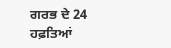ਗਰਭ ਦੇ 24 ਹਫ਼ਤਿਆਂ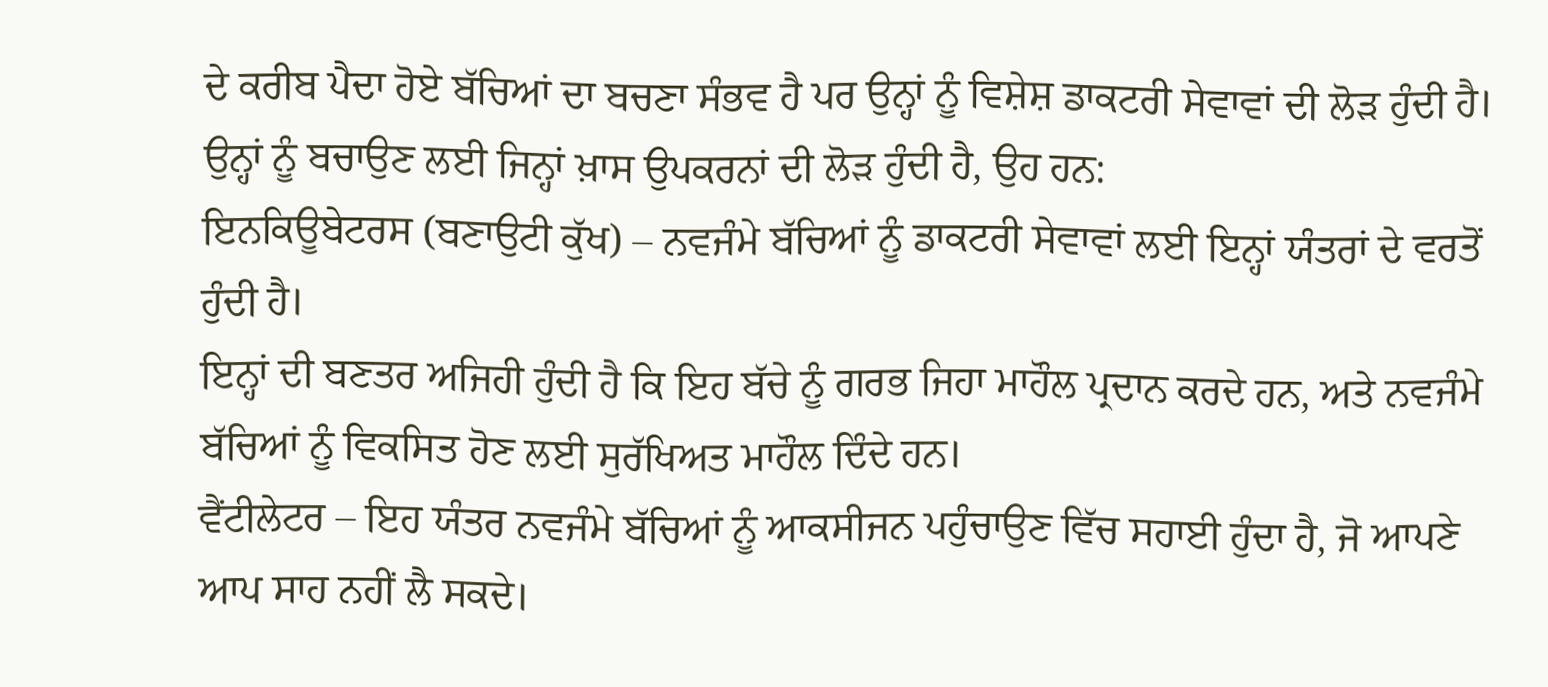ਦੇ ਕਰੀਬ ਪੈਦਾ ਹੋਏ ਬੱਚਿਆਂ ਦਾ ਬਚਣਾ ਸੰਭਵ ਹੈ ਪਰ ਉਨ੍ਹਾਂ ਨੂੰ ਵਿਸ਼ੇਸ਼ ਡਾਕਟਰੀ ਸੇਵਾਵਾਂ ਦੀ ਲੋੜ ਹੁੰਦੀ ਹੈ।
ਉਨ੍ਹਾਂ ਨੂੰ ਬਚਾਉਣ ਲਈ ਜਿਨ੍ਹਾਂ ਖ਼ਾਸ ਉਪਕਰਨਾਂ ਦੀ ਲੋੜ ਹੁੰਦੀ ਹੈ, ਉਹ ਹਨ:
ਇਨਕਿਊਬੇਟਰਸ (ਬਣਾਉਟੀ ਕੁੱਖ) – ਨਵਜੰਮੇ ਬੱਚਿਆਂ ਨੂੰ ਡਾਕਟਰੀ ਸੇਵਾਵਾਂ ਲਈ ਇਨ੍ਹਾਂ ਯੰਤਰਾਂ ਦੇ ਵਰਤੋਂ ਹੁੰਦੀ ਹੈ।
ਇਨ੍ਹਾਂ ਦੀ ਬਣਤਰ ਅਜਿਹੀ ਹੁੰਦੀ ਹੈ ਕਿ ਇਹ ਬੱਚੇ ਨੂੰ ਗਰਭ ਜਿਹਾ ਮਾਹੌਲ ਪ੍ਰਦਾਨ ਕਰਦੇ ਹਨ, ਅਤੇ ਨਵਜੰਮੇ ਬੱਚਿਆਂ ਨੂੰ ਵਿਕਸਿਤ ਹੋਣ ਲਈ ਸੁਰੱਖਿਅਤ ਮਾਹੌਲ ਦਿੰਦੇ ਹਨ।
ਵੈਂਟੀਲੇਟਰ – ਇਹ ਯੰਤਰ ਨਵਜੰਮੇ ਬੱਚਿਆਂ ਨੂੰ ਆਕਸੀਜਨ ਪਹੁੰਚਾਉਣ ਵਿੱਚ ਸਹਾਈ ਹੁੰਦਾ ਹੈ, ਜੋ ਆਪਣੇ ਆਪ ਸਾਹ ਨਹੀਂ ਲੈ ਸਕਦੇ।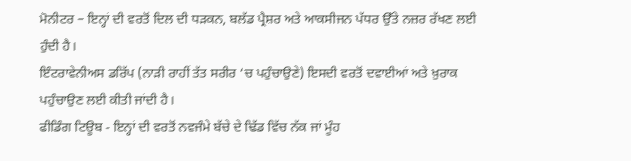ਮੋਨੀਟਰ – ਇਨ੍ਹਾਂ ਦੀ ਵਰਤੋਂ ਦਿਲ ਦੀ ਧੜਕਨ, ਬਲੱਡ ਪ੍ਰੈਸ਼ਰ ਅਤੇ ਆਕਸੀਜਨ ਪੱਧਰ ਉੱਤੇ ਨਜ਼ਰ ਰੱਖਣ ਲਈ ਹੁੰਦੀ ਹੈ।
ਇੰਟਰਾਵੇਨੀਅਸ ਡਰਿੱਪ (ਨਾੜੀ ਰਾਹੀਂ ਤੱਤ ਸਰੀਰ ‘ਚ ਪਹੁੰਚਾਉਣੇ) ਇਸਦੀ ਵਰਤੋਂ ਦਵਾਈਆਂ ਅਤੇ ਖ਼ੁਰਾਕ ਪਹੁੰਚਾਉਣ ਲਈ ਕੀਤੀ ਜਾਂਦੀ ਹੈ।
ਫੀਡਿੰਗ ਟਿਊਬ - ਇਨ੍ਹਾਂ ਦੀ ਵਰਤੋਂ ਨਵਜੰਮੇ ਬੱਚੇ ਦੇ ਢਿੱਡ ਵਿੱਚ ਨੱਕ ਜਾਂ ਮੂੰਹ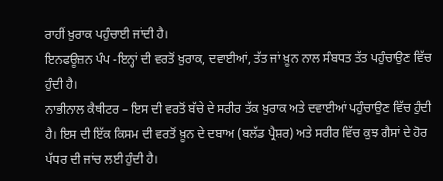ਰਾਹੀਂ ਖ਼ੁਰਾਕ ਪਹੁੰਚਾਈ ਜਾਂਦੀ ਹੈ।
ਇਨਫਊਜ਼ਨ ਪੰਪ -ਇਨ੍ਹਾਂ ਦੀ ਵਰਤੋਂ ਖ਼ੁਰਾਕ, ਦਵਾਈਆਂ, ਤੱਤ ਜਾਂ ਖ਼ੂਨ ਨਾਲ ਸੰਬਧਤ ਤੱਤ ਪਹੁੰਚਾਉਣ ਵਿੱਚ ਹੁੰਦੀ ਹੈ।
ਨਾਭੀਨਾਲ ਕੈਥੀਟਰ – ਇਸ ਦੀ ਵਰਤੋਂ ਬੱਚੇ ਦੇ ਸਰੀਰ ਤੱਕ ਖ਼ੁਰਾਕ ਅਤੇ ਦਵਾਈਆਂ ਪਹੁੰਚਾਉਣ ਵਿੱਚ ਹੁੰਦੀ ਹੈ। ਇਸ ਦੀ ਇੱਕ ਕਿਸਮ ਦੀ ਵਰਤੋਂ ਖ਼ੂਨ ਦੇ ਦਬਾਅ (ਬਲੱਡ ਪ੍ਰੈਸ਼ਰ) ਅਤੇ ਸਰੀਰ ਵਿੱਚ ਕੁਝ ਗੈਸਾਂ ਦੇ ਹੋਰ ਪੱਧਰ ਦੀ ਜਾਂਚ ਲਈ ਹੁੰਦੀ ਹੈ।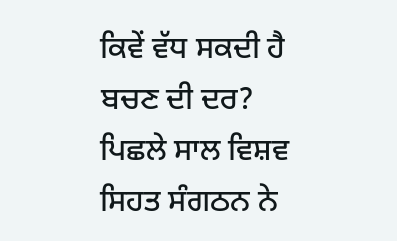ਕਿਵੇਂ ਵੱਧ ਸਕਦੀ ਹੈ ਬਚਣ ਦੀ ਦਰ?
ਪਿਛਲੇ ਸਾਲ ਵਿਸ਼ਵ ਸਿਹਤ ਸੰਗਠਨ ਨੇ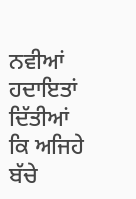ਨਵੀਆਂ ਹਦਾਇਤਾਂ ਦਿੱਤੀਆਂ ਕਿ ਅਜਿਹੇ ਬੱਚੇ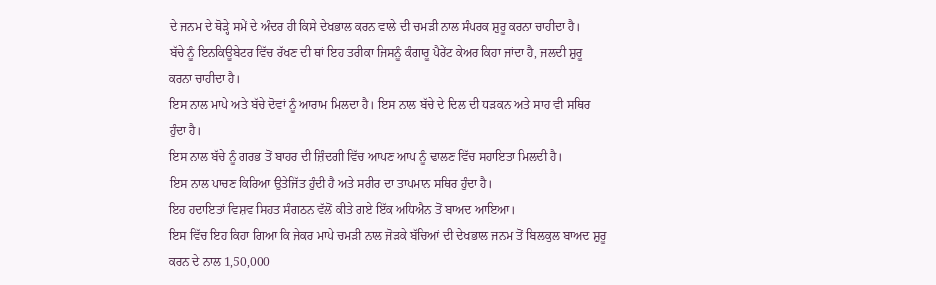ਦੇ ਜਨਮ ਦੇ ਥੋੜ੍ਹੇ ਸਮੇਂ ਦੇ ਅੰਦਰ ਹੀ ਕਿਸੇ ਦੇਖਭਾਲ ਕਰਨ ਵਾਲੇ ਦੀ ਚਮੜੀ ਨਾਲ ਸੰਪਰਕ ਸ਼ੁਰੂ ਕਰਨਾ ਚਾਹੀਦਾ ਹੈ।
ਬੱਚੇ ਨੂੰ ਇਨਕਿਊਬੇਟਰ ਵਿੱਚ ਰੱਖਣ ਦੀ ਥਾਂ ਇਹ ਤਰੀਕਾ ਜਿਸਨੂੰ ਕੰਗਾਰੂ ਪੈਰੇਂਟ ਕੇਅਰ ਕਿਹਾ ਜਾਂਦਾ ਹੈ, ਜਲਦੀ ਸ਼ੁਰੂ ਕਰਨਾ ਚਾਹੀਦਾ ਹੈ।
ਇਸ ਨਾਲ ਮਾਪੇ ਅਤੇ ਬੱਚੇ ਦੋਵਾਂ ਨੂੰ ਆਰਾਮ ਮਿਲਦਾ ਹੈ। ਇਸ ਨਾਲ ਬੱਚੇ ਦੇ ਦਿਲ ਦੀ ਧੜਕਨ ਅਤੇ ਸਾਹ ਵੀ ਸਥਿਰ ਹੁੰਦਾ ਹੈ।
ਇਸ ਨਾਲ ਬੱਚੇ ਨੂੰ ਗਰਭ ਤੋਂ ਬਾਹਰ ਦੀ ਜ਼ਿੰਦਗੀ ਵਿੱਚ ਆਪਣ ਆਪ ਨੂੰ ਢਾਲਣ ਵਿੱਚ ਸਹਾਇਤਾ ਮਿਲਦੀ ਹੈ।
ਇਸ ਨਾਲ ਪਾਚਣ ਕਿਰਿਆ ਉਤੇਜਿੱਤ ਹੁੰਦੀ ਹੈ ਅਤੇ ਸਰੀਰ ਦਾ ਤਾਪਮਾਨ ਸਥਿਰ ਹੁੰਦਾ ਹੈ।
ਇਹ ਹਦਾਇਤਾਂ ਵਿਸ਼ਵ ਸਿਹਤ ਸੰਗਠਨ ਵੱਲੋਂ ਕੀਤੇ ਗਏ ਇੱਕ ਅਧਿਐਨ ਤੋਂ ਬਾਅਦ ਆਇਆ।
ਇਸ ਵਿੱਚ ਇਹ ਕਿਹਾ ਗਿਆ ਕਿ ਜੇਕਰ ਮਾਪੇ ਚਮੜੀ ਨਾਲ ਜੋੜਕੇ ਬੱਚਿਆਂ ਦੀ ਦੇਖਭਾਲ ਜਨਮ ਤੋਂ ਬਿਲਕੁਲ ਬਾਅਦ ਸ਼ੁਰੂ ਕਰਨ ਦੇ ਨਾਲ 1,50,000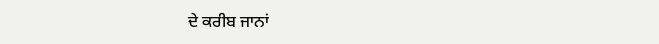ਦੇ ਕਰੀਬ ਜਾਨਾਂ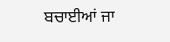ਬਚਾਈਆਂ ਜਾ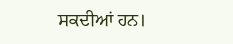ਸਕਦੀਆਂ ਹਨ।